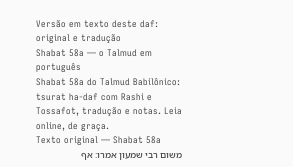Versão em texto deste daf: original e tradução
Shabat 58a — o Talmud em português
Shabat 58a do Talmud Babilônico: tsurat ha-daf com Rashi e Tossafot, tradução e notas. Leia online, de graça.
Texto original — Shabat 58a
משום רבי שמעון אמרו: אף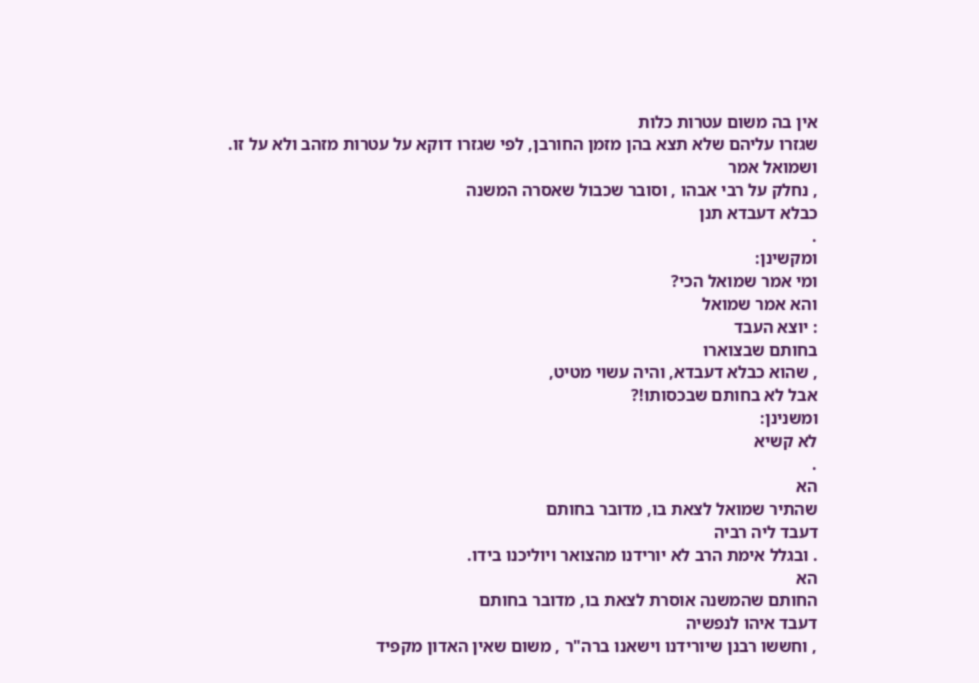אין בה משום עטרות כלות
שגזרו עליהם שלא תצא בהן מזמן החורבן, לפי שגזרו דוקא על עטרות מזהב ולא על זו.
ושמואל אמר
, נחלק על רבי אבהו , וסובר שכבול שאסרה המשנה
כבלא דעבדא תנן
.
ומקשינן:
ומי אמר שמואל הכי?
והא אמר שמואל
: יוצא העבד
בחותם שבצוארו
, שהוא כבלא דעבדא, והיה עשוי מטיט,
אבל לא בחותם שבכסותו!?
ומשנינן:
לא קשיא
.
הא
שהתיר שמואל לצאת בו, מדובר בחותם
דעבד ליה רביה
. ובגלל אימת הרב לא יורידנו מהצואר ויוליכנו בידו.
הא
החותם שהמשנה אוסרת לצאת בו, מדובר בחותם
דעבד איהו לנפשיה
, וחששו רבנן שיורידנו וישאנו ברה"ר , משום שאין האדון מקפיד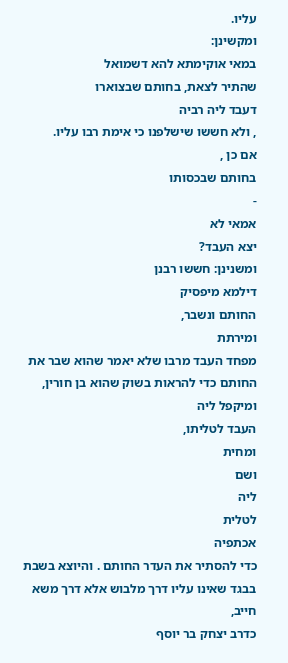עליו.
ומקשינן:
במאי אוקימתא להא דשמואל
שהתיר לצאת, בחותם שבצוארו
דעבד ליה רביה
, ולא חששו שישלפנו כי אימת רבו עליו.
אם כן ,
בחותם שבכסותו
-
אמאי לא
יצא העבד?
ומשנינן: חששו רבנן
דילמא מיפסיק
החותם ונשבר,
ומירתת
מפחד העבד מרבו שלא יאמר שהוא שבר את החותם כדי להראות בשוק שהוא בן חורין,
ומיקפל ליה
העבד לטליתו,
ומחית
ושם
ליה
לטלית
אכתפיה
כדי להסתיר את העדר החותם . והיוצא בשבת בבגד שאינו עליו דרך מלבוש אלא דרך משא חייב,
כדרב יצחק בר יוסף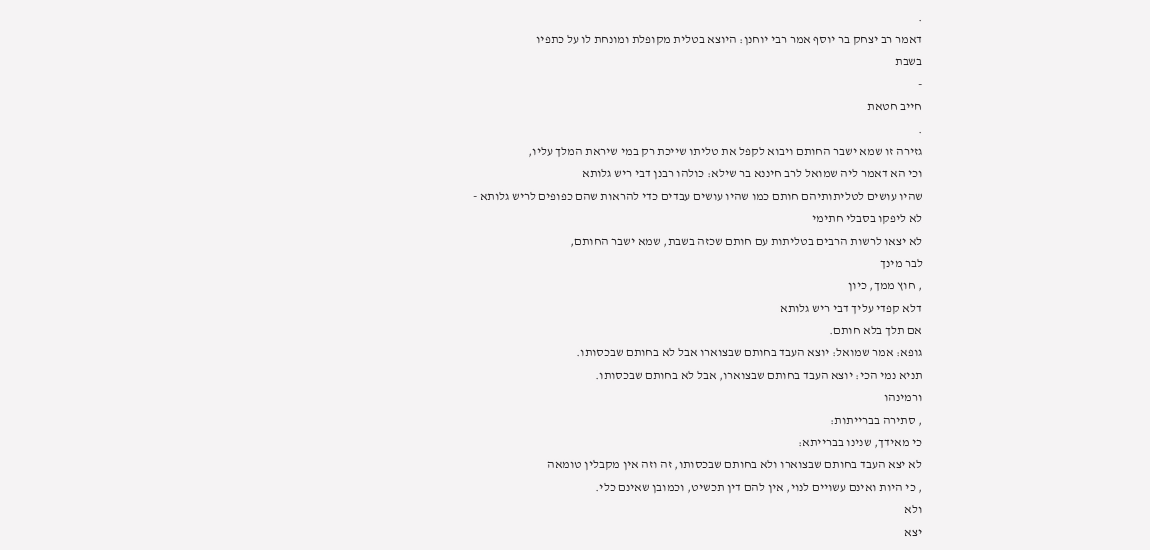.
דאמר רב יצחק בר יוסף אמר רבי יוחנן: היוצא בטלית מקופלת ומונחת לו על כתפיו
בשבת
-
חייב חטאת
.
גזירה זו שמא ישבר החותם ויבוא לקפל את טליתו שייכת רק במי שיראת המלך עליו,
וכי הא דאמר ליה שמואל לרב חיננא בר שילא: כולהו רבנן דבי ריש גלותא
שהיו עושים לטליתותיהם חותם כמו שהיו עושים עבדים כדי להראות שהם כפופים לריש גלותא -
לא ליפקו בסבלי חתימי
לא יצאו לרשות הרבים בטליתות עם חותם שכזה בשבת, שמא ישבר החותם,
לבר מינך
, חוץ ממך, כיון
דלא קפדי עליך דבי ריש גלותא
אם תלך בלא חותם.
גופא: אמר שמואל: יוצא העבד בחותם שבצוארו אבל לא בחותם שבכסותו.
תניא נמי הכי: יוצא העבד בחותם שבצוארו, אבל לא בחותם שבכסותו.
ורמינהו
, סתירה בברייתות:
כי מאידך, שנינו בברייתא:
לא יצא העבד בחותם שבצוארו ולא בחותם שבכסותו, זה וזה אין מקבלין טומאה
, כי היות ואינם עשויים לנוי, אין להם דין תכשיט, וכמובן שאינם כלי.
ולא
יצא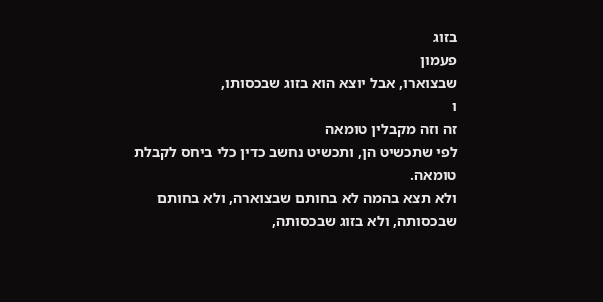בזוג
פעמון
שבצוארו, אבל יוצא הוא בזוג שבכסותו,
ו
זה וזה מקבלין טומאה
לפי שתכשיט הן, ותכשיט נחשב כדין כלי ביחס לקבלת טומאה.
ולא תצא בהמה לא בחותם שבצוארה, ולא בחותם שבכסותה, ולא בזוג שבכסותה,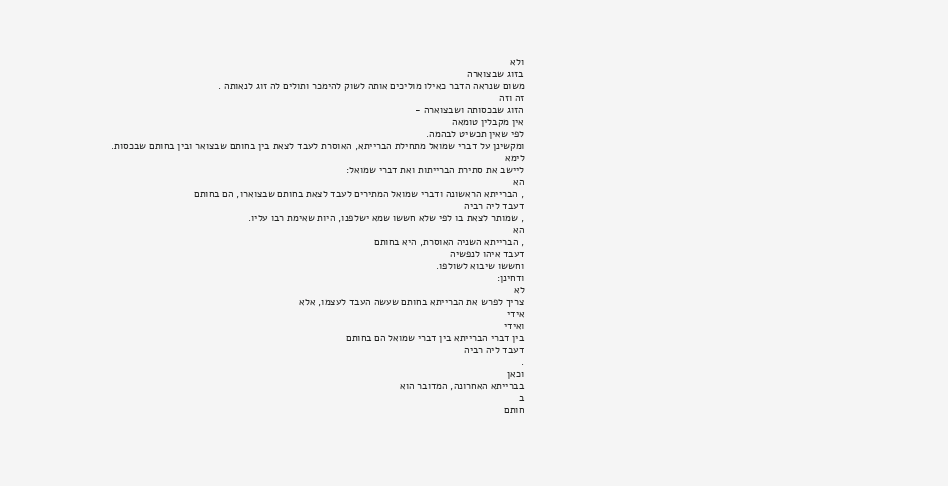ולא
בזוג שבצוארה
משום שנראה הדבר כאילו מוליכים אותה לשוק להימכר ותולים לה זוג לנאותה .
זה וזה
הזוג שבכסותה ושבצוארה -
אין מקבלין טומאה
לפי שאין תכשיט לבהמה.
ומקשינן על דברי שמואל מתחילת הברייתא, האוסרת לעבד לצאת בין בחותם שבצואר ובין בחותם שבכסות.
לימא
ליישב את סתירת הברייתות ואת דברי שמואל:
הא
, הברייתא הראשונה ודברי שמואל המתירים לעבד לצאת בחותם שבצוארו, הם בחותם
דעבד ליה רביה
, שמותר לצאת בו לפי שלא חששו שמא ישלפנו, היות שאימת רבו עליו.
הא
, הברייתא השניה האוסרת, היא בחותם
דעבד איהו לנפשיה
וחששו שיבוא לשולפו.
ודחינן:
לא
צריך לפרש את הברייתא בחותם שעשה העבד לעצמו, אלא
אידי
ואידי
בין דברי הברייתא בין דברי שמואל הם בחותם
דעבד ליה רביה
.
וכאן
בברייתא האחרונה, המדובר הוא
ב
חותם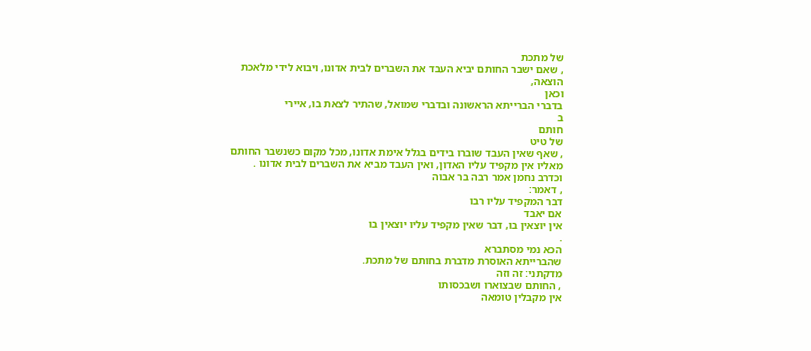של מתכת
, שאם ישבר החותם יביא העבד את השברים לבית אדונו, ויבוא לידי מלאכת הוצאה,
וכאן
בדברי הברייתא הראשונה ובדברי שמואל, שהתיר לצאת בו, איירי
ב
חותם
של טיט
, שאף שאין העבד שוברו בידים בגלל אימת אדונו, מכל מקום כשנשבר החותם מאליו אין מקפיד עליו האדון, ואין העבד מביא את השברים לבית אדונו .
וכדרב נחמן אמר רבה בר אבוה
, דאמר:
דבר המקפיד עליו רבו
אם יאבד
אין יוצאין בו, דבר שאין מקפיד עליו יוצאין בו
.
הכא נמי מסתברא
שהברייתא האוסרת מדברת בחותם של מתכת.
מדקתני: זה וזה
, החותם שבצוארו ושבכסותו
אין מקבלין טומאה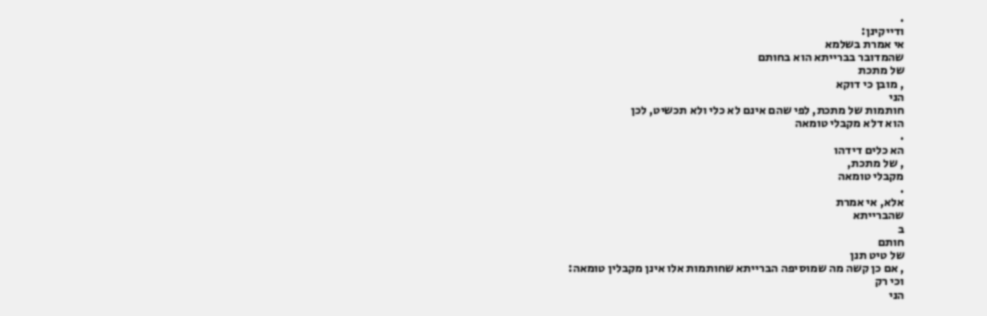.
ודייקינן:
אי אמרת בשלמא
שהמדובר בברייתא הוא בחותם
של מתכת
, מובן כי דוקא
הני
חותמות של מתכת, לפי שהם אינם לא כלי ולא תכשיט, לכן
הוא דלא מקבלי טומאה
.
הא כלים דידהו
, של מתכת,
מקבלי טומאה
.
אלא, אי אמרת
שהברייתא
ב
חותם
של טיט תנן
, אם כן קשה מה שמוסיפה הברייתא שחותמות אלו אינן מקבלין טומאה:
וכי רק
הני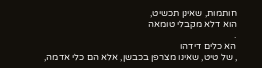חותמות, שאינן תכשיט,
הוא דלא מקבלי טומאה
.
הא כלים דידהו
, של טיט, שאינו מצרפן בכבשן, אלא הם כלי אדמה,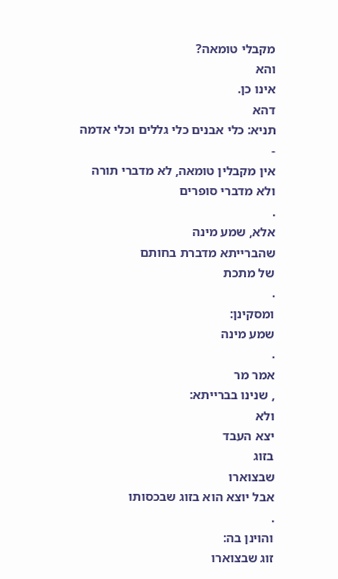מקבלי טומאה?
והא
אינו כן.
דהא
תניא: כלי אבנים כלי גללים וכלי אדמה
-
אין מקבלין טומאה, לא מדברי תורה ולא מדברי סופרים
.
אלא, שמע מינה
שהברייתא מדברת בחותם
של מתכת
.
ומסקינן:
שמע מינה
.
אמר מר
, שנינו בברייתא:
ולא
יצא העבד
בזוג
שבצוארו
אבל יוצא הוא בזוג שבכסותו
.
והוינן בה:
זוג שבצוארו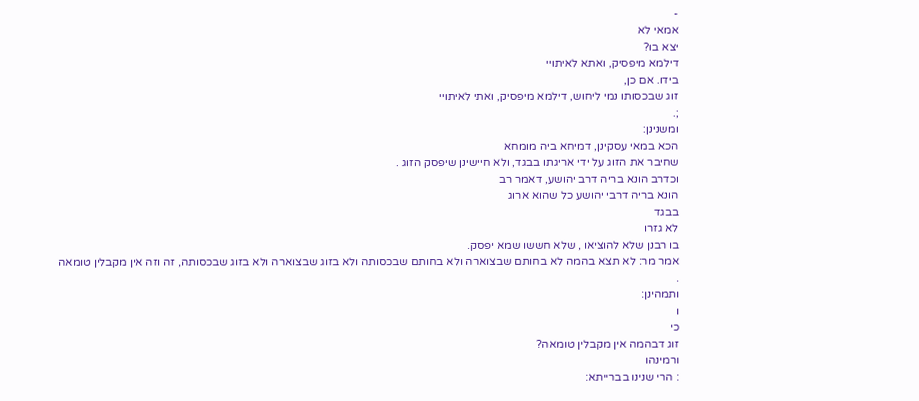-
אמאי לא
יצא בו?
דילמא מיפסיק, ואתא לאיתויי
בידו. אם כן,
זוג שבכסותו נמי ליחוש, דילמא מיפסיק, ואתי לאיתויי
;.
ומשנינן:
הכא במאי עסקינן, דמיחא ביה מומחא
שחיבר את הזוג על ידי אריגתו בבגד, ולא חיישינן שיפסק הזוג .
וכדרב הונא בריה דרב יהושע, דאמר רב
הונא בריה דרבי יהושע כל שהוא ארוג
בבגד
לא גזרו
בו רבנן שלא להוציאו , שלא חששו שמא יפסק.
אמר מר: לא תצא בהמה לא בחותם שבצוארה ולא בחותם שבכסותה ולא בזוג שבצוארה ולא בזוג שבכסותה, זה וזה אין מקבלין טומאה
.
ותמהינן:
ו
כי
זוג דבהמה אין מקבלין טומאה?
ורמינהו
: הרי שנינו בברייתא: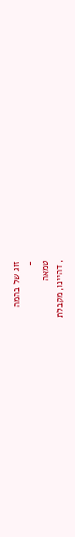זוג של בהמה
-
טמאה
, דהיינו, מקבלת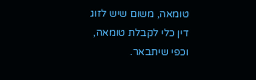טומאה, משום שיש לזוג דין כלי לקבלת טומאה, וכפי שיתבאר.